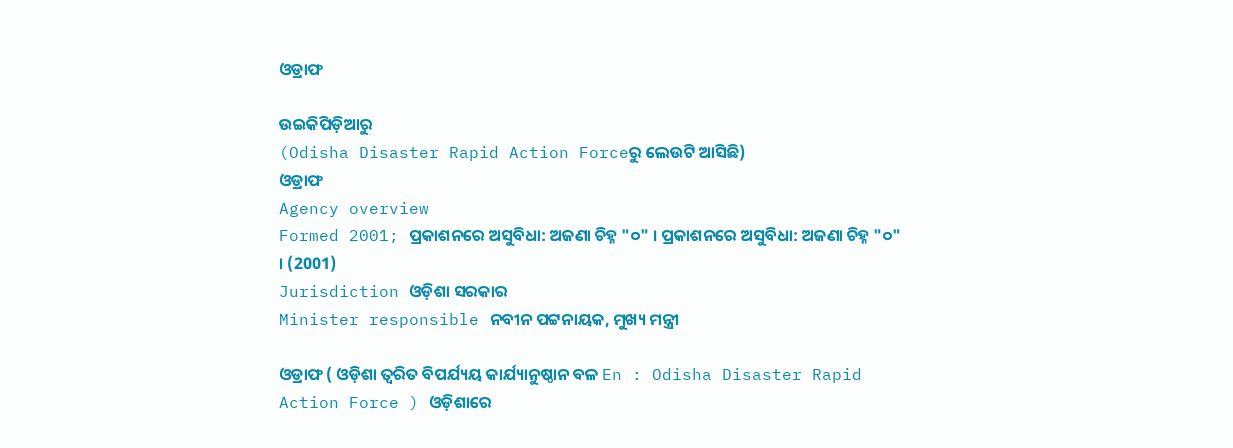ଓଡ୍ରାଫ

ଉଇକିପିଡ଼ିଆ‌ରୁ
(Odisha Disaster Rapid Action Forceରୁ ଲେଉଟି ଆସିଛି)
ଓଡ୍ରାଫ
Agency overview
Formed 2001; ପ୍ରକାଶନରେ ଅସୁବିଧା: ଅଜଣା ଚିହ୍ନ "୦" । ପ୍ରକାଶନରେ ଅସୁବିଧା: ଅଜଣା ଚିହ୍ନ "୦" । (2001)
Jurisdiction ଓଡ଼ିଶା ସରକାର
Minister responsible ନବୀନ ପଟ୍ଟନାୟକ, ମୁଖ୍ୟ ମନ୍ତ୍ରୀ

ଓଡ୍ରାଫ ( ଓଡ଼ିଶା ତ୍ୱରିତ ବିପର୍ଯ୍ୟୟ କାର୍ଯ୍ୟାନୁଷ୍ଠାନ ବଳ En : Odisha Disaster Rapid Action Force ) ଓଡ଼ିଶାରେ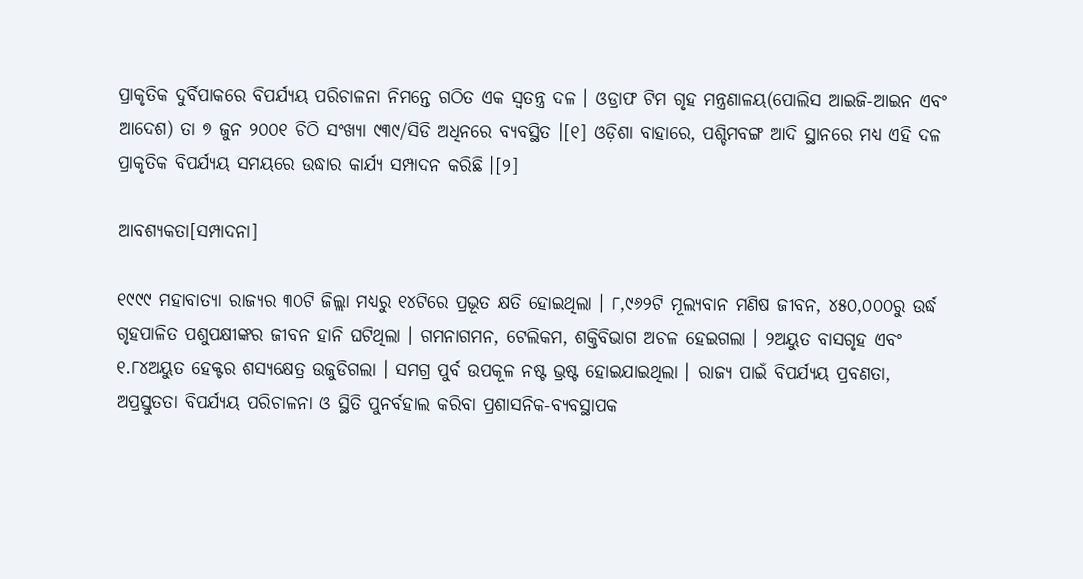ପ୍ରାକୃତିକ ଦୁର୍ବିପାକରେ ବିପର୍ଯ୍ୟୟ ପରିଚାଳନା ନିମନ୍ତେ ଗଠିତ ଏକ ସ୍ୱତନ୍ତ୍ର ଦଳ । ଓଡ୍ରାଫ ଟିମ ଗୃହ ମନ୍ତ୍ରଣାଳୟ(ପୋଲିସ ଆଇଜି-ଆଇନ ଏବଂ ଆଦେଶ) ତା ୭ ଜୁନ ୨୦୦୧ ଚିଠି ସଂଖ୍ୟା ୯୩୯/ସିଡି ଅଧିନରେ ବ୍ୟବସ୍ଥିତ ।[୧] ଓଡ଼ିଶା ବାହାରେ, ପଶ୍ଚିମବଙ୍ଗ ଆଦି ସ୍ଥାନରେ ମଧ୍ୟ ଏହି ଦଳ ପ୍ରାକୃତିକ ବିପର୍ଯ୍ୟୟ ସମୟରେ ଉଦ୍ଧାର କାର୍ଯ୍ୟ ସମ୍ପାଦନ କରିଛି ।[୨]

ଆବଶ୍ୟକତା[ସମ୍ପାଦନା]

୧୯୯୯ ମହାବାତ୍ୟା ରାଜ୍ୟର ୩୦ଟି ଜିଲ୍ଲା ମଧ୍ୟରୁ ୧୪ଟିରେ ପ୍ରଭୂତ କ୍ଷତି ହୋଇଥିଲା । ୮,୯୬୨ଟି ମୂଲ୍ୟବାନ ମଣିଷ ଜୀବନ, ୪୫୦,୦୦୦ରୁ ଉର୍ଦ୍ଧ ଗୃହପାଳିତ ପଶୁପକ୍ଷୀଙ୍କର ଜୀବନ ହାନି ଘଟିଥିଲା । ଗମନାଗମନ, ଟେଲିକମ, ଶକ୍ତିବିଭାଗ ଅଚଳ ହେଇଗଲା । ୨ଅୟୁତ ବାସଗୃହ ଏବଂ ୧.୮୪ଅୟୁତ ହେକ୍ଟର ଶସ୍ୟକ୍ଷେତ୍ର ଉଜୁଡିଗଲା । ସମଗ୍ର ପୁର୍ବ ଉପକୂଳ ନଷ୍ଟ ଭ୍ରଷ୍ଟ ହୋଇଯାଇଥିଲା । ରାଜ୍ୟ ପାଇଁ ବିପର୍ଯ୍ୟୟ ପ୍ରବଣତା, ଅପ୍ରସ୍ତୁତତା ବିପର୍ଯ୍ୟୟ ପରିଚାଳନା ଓ ସ୍ଥିତି ପୁନର୍ବହାଲ କରିବା ପ୍ରଶାସନିକ-ବ୍ୟବସ୍ଥାପକ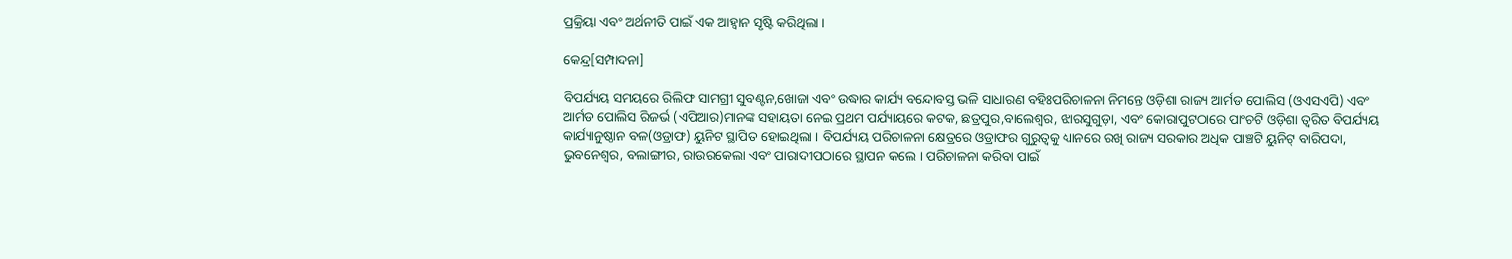ପ୍ରକ୍ରିୟା ଏବଂ ଅର୍ଥନୀତି ପାଇଁ ଏକ ଆହ୍ୱାନ ସୃଷ୍ଟି କରିଥିଲା ।

କେନ୍ଦ୍ର[ସମ୍ପାଦନା]

ବିପର୍ଯ୍ୟୟ ସମୟରେ ରିଲିଫ ସାମଗ୍ରୀ ସୁବଣ୍ଟନ,ଖୋଜା ଏବଂ ଉଦ୍ଧାର କାର୍ଯ୍ୟ ବନ୍ଦୋବସ୍ତ ଭଳି ସାଧାରଣ ବହିଃପରିଚାଳନା ନିମନ୍ତେ ଓଡ଼ିଶା ରାଜ୍ୟ ଆର୍ମଡ ପୋଲିସ (ଓଏସଏପି) ଏବଂ ଆର୍ମଡ ପୋଲିସ ରିଜର୍ଭ (ଏପିଆର)ମାନଙ୍କ ସହାୟତା ନେଇ ପ୍ରଥମ ପର୍ଯ୍ୟାୟରେ କଟକ, ଛତ୍ରପୁର,ବାଲେଶ୍ୱର, ଝାରସୁଗୁଡ଼ା, ଏବଂ କୋରାପୁଟଠାରେ ପାଂଚଟି ଓଡ଼ିଶା ତ୍ୱରିତ ବିପର୍ଯ୍ୟୟ କାର୍ଯ୍ୟାନୁଷ୍ଠାନ ବଳ(ଓଡ୍ରାଫ) ୟୁନିଟ ସ୍ଥାପିତ ହୋଇଥିଲା । ବିପର୍ଯ୍ୟୟ ପରିଚାଳନା କ୍ଷେତ୍ରରେ ଓଡ୍ରାଫର ଗୁରୁତ୍ୱକୁ ଧ୍ୟାନରେ ରଖି ରାଜ୍ୟ ସରକାର ଅଧିକ ପାଞ୍ଚଟି ୟୁନିଟ୍ ବାରିପଦା, ଭୁବନେଶ୍ୱର, ବଲାଙ୍ଗୀର, ରାଉରକେଲା ଏବଂ ପାରାଦୀପଠାରେ ସ୍ଥାପନ କଲେ । ପରିଚାଳନା କରିବା ପାଇଁ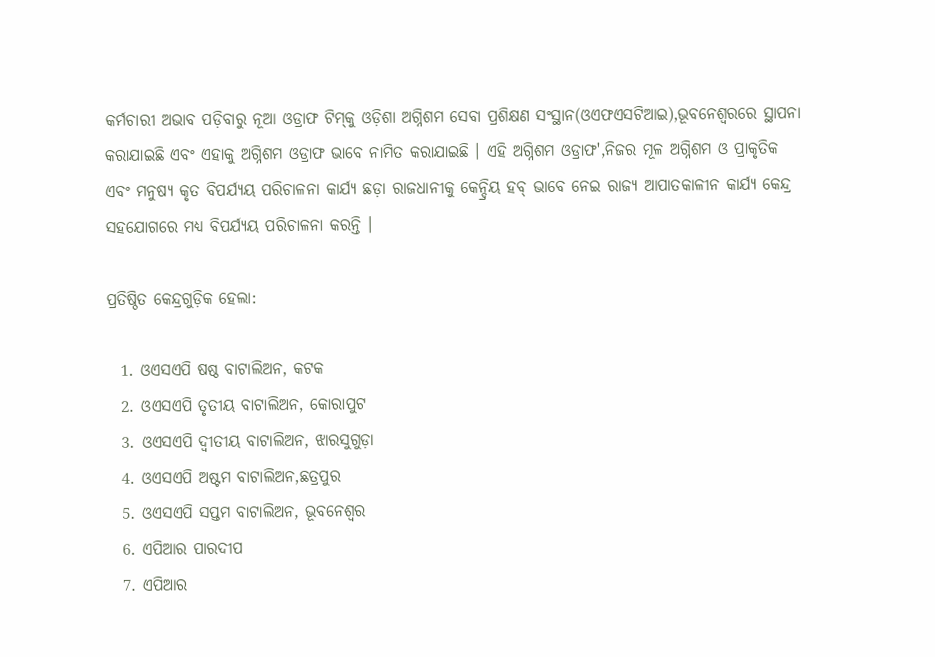କର୍ମଚାରୀ ଅଭାବ ପଡ଼ିବାରୁ ନୂଆ ଓଡ୍ରାଫ ଟିମ୍‌କୁ ଓଡ଼ିଶା ଅଗ୍ନିଶମ ସେବା ପ୍ରଶିକ୍ଷଣ ସଂସ୍ଥାନ(ଓଏଫଏସଟିଆଇ),ଭୂବନେଶ୍ୱରରେ ସ୍ଥାପନା କରାଯାଇଛି ଏବଂ ଏହାକୁ ଅଗ୍ନିଶମ ଓଡ୍ରାଫ ଭାବେ ନାମିତ କରାଯାଇଛି । ଏହି ଅଗ୍ନିଶମ ଓଡ୍ରାଫ',ନିଜର ମୂଳ ଅଗ୍ନିଶମ ଓ ପ୍ରାକୃତିକ ଏବଂ ମନୁଷ୍ୟ କୃତ ବିପର୍ଯ୍ୟୟ ପରିଚାଳନା କାର୍ଯ୍ୟ ଛଡ଼ା ରାଜଧାନୀକୁ କେନ୍ଦ୍ରିୟ ହବ୍ ଭାବେ ନେଇ ରାଜ୍ୟ ଆପାତକାଳୀନ କାର୍ଯ୍ୟ କେନ୍ଦ୍ର ସହଯୋଗରେ ମଧ୍ୟ ବିପର୍ଯ୍ୟୟ ପରିଚାଳନା କରନ୍ତି ।

ପ୍ରତିଷ୍ଠିତ କେନ୍ଦ୍ରଗୁଡ଼ିକ ହେଲା:

  1. ଓଏସଏପି ଷଷ୍ଠ ବାଟାଲିଅନ, କଟକ
  2. ଓଏସଏପି ତୃତୀୟ ବାଟାଲିଅନ, କୋରାପୁଟ
  3. ଓଏସଏପି ଦ୍ୱୀତୀୟ ବାଟାଲିଅନ, ଝାରସୁଗୁଡ଼ା
  4. ଓଏସଏପି ଅଷ୍ଟମ ବାଟାଲିଅନ,ଛତ୍ରପୁର
  5. ଓଏସଏପି ସପ୍ତମ ବାଟାଲିଅନ, ଭୂବନେଶ୍ୱର
  6. ଏପିଆର ପାରଦୀପ
  7. ଏପିଆର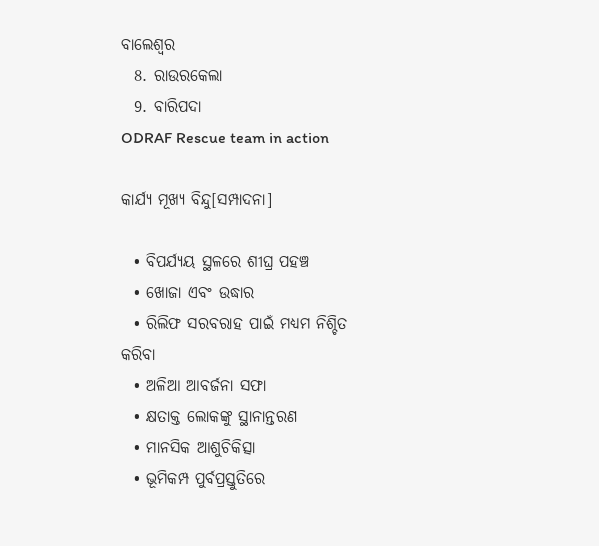ବାଲେଶ୍ୱର
  8. ରାଉରକେଲା
  9. ବାରିପଦା
ODRAF Rescue team in action

କାର୍ଯ୍ୟ ମୂଖ୍ୟ ବିନ୍ଦୁ[ସମ୍ପାଦନା]

  • ବିପର୍ଯ୍ୟୟ ସ୍ଥଳରେ ଶୀଘ୍ର ପହଞ୍ଚ
  • ଖୋଜା ଏବଂ ଉଦ୍ଧାର
  • ରିଲିଫ ସରବରାହ ପାଇଁ ମଧ୍ୟମ ନିଶ୍ଚିତ କରିବା
  • ଅଳିଆ ଆବର୍ଜନା ସଫା
  • କ୍ଷତାକ୍ତ ଲୋକଙ୍କୁ ସ୍ଥାନାନ୍ତରଣ
  • ମାନସିକ ଆଶୁଚିକିତ୍ସା
  • ଭୂମିକମ୍ପ ପୁର୍ବପ୍ରସ୍ତୁତିରେ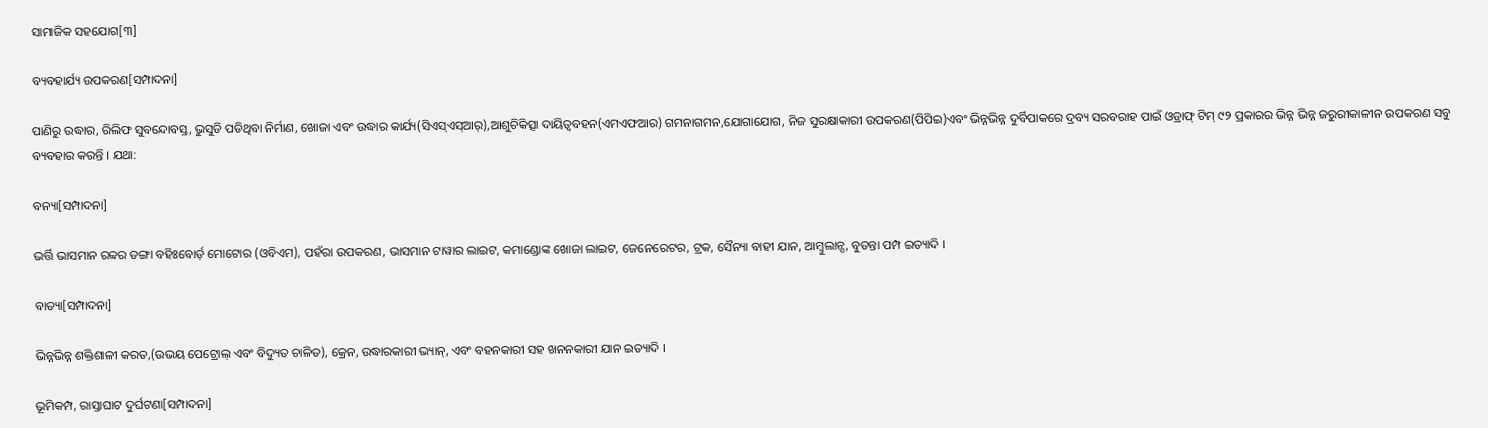ସାମାଜିକ ସହଯୋଗ[୩]

ବ୍ୟବହାର୍ଯ୍ୟ ଉପକରଣ[ସମ୍ପାଦନା]

ପାଣିରୁ ଉଦ୍ଧାର, ରିଲିଫ ସୁବନ୍ଦୋବସ୍ତ, ଭୁସୁଡି ପଡିଥିବା ନିର୍ମାଣ, ଖୋଜା ଏବଂ ଉଦ୍ଧାର କାର୍ଯ୍ୟ(ସିଏସ୍‌ଏସ୍‌ଆର୍),ଆଶୁଚିକିତ୍ସା ଦାୟିତ୍ୱବହନ(ଏମଏଫଆର) ଗମନାଗମନ,ଯୋଗାଯୋଗ, ନିଜ ସୁରକ୍ଷାକାରୀ ଉପକରଣ(ପିପିଇ)ଏବଂ ଭିନ୍ନଭିନ୍ନ ଦୁର୍ବିପାକରେ ଦ୍ରବ୍ୟ ସରବରାହ ପାଇଁ ଓଡ୍ରାଫ୍‌ ଟିମ୍ ୯୨ ପ୍ରକାରର ଭିନ୍ନ ଭିନ୍ନ ଜରୁରୀକାଳୀନ ଉପକରଣ ସବୁ ବ୍ୟବହାର କରନ୍ତି । ଯଥା:

ବନ୍ୟା[ସମ୍ପାଦନା]

ଭର୍ତ୍ତି ଭାସମାନ ରବ୍ୱର ଡଙ୍ଗା ବହିଃବୋର୍ଡ଼ ମୋଟୋର (ଓବିଏମ), ପହଁରା ଉପକରଣ, ଭାସମାନ ଟାୱାର ଲାଇଟ, କମାଣ୍ଡୋଙ୍କ ଖୋଜା ଲାଇଟ, ଜେନେରେଟର, ଟ୍ରକ, ସୈନ୍ୟା ବାହୀ ଯାନ, ଆମ୍ବୁଲାନ୍ସ, ବୁଡନ୍ତା ପମ୍ପ ଇତ୍ୟାଦି ।

ବାତ୍ୟା[ସମ୍ପାଦନା]

ଭିନ୍ନଭିନ୍ନ ଶକ୍ତିଶାଳୀ କରତ,(ଉଭୟ ପେଟ୍ରୋଲ୍ ଏବଂ ବିଦ୍ୟୁତ ଚାଳିତ), କ୍ରେନ, ଉଦ୍ଧାରକାରୀ ଭ୍ୟାନ୍, ଏବଂ ବହନକାରୀ ସହ ଖନନକାରୀ ଯାନ ଇତ୍ୟାଦି ।

ଭୂମିକମ୍ପ, ରାସ୍ତାଘାଟ ଦୁର୍ଘଟଣା[ସମ୍ପାଦନା]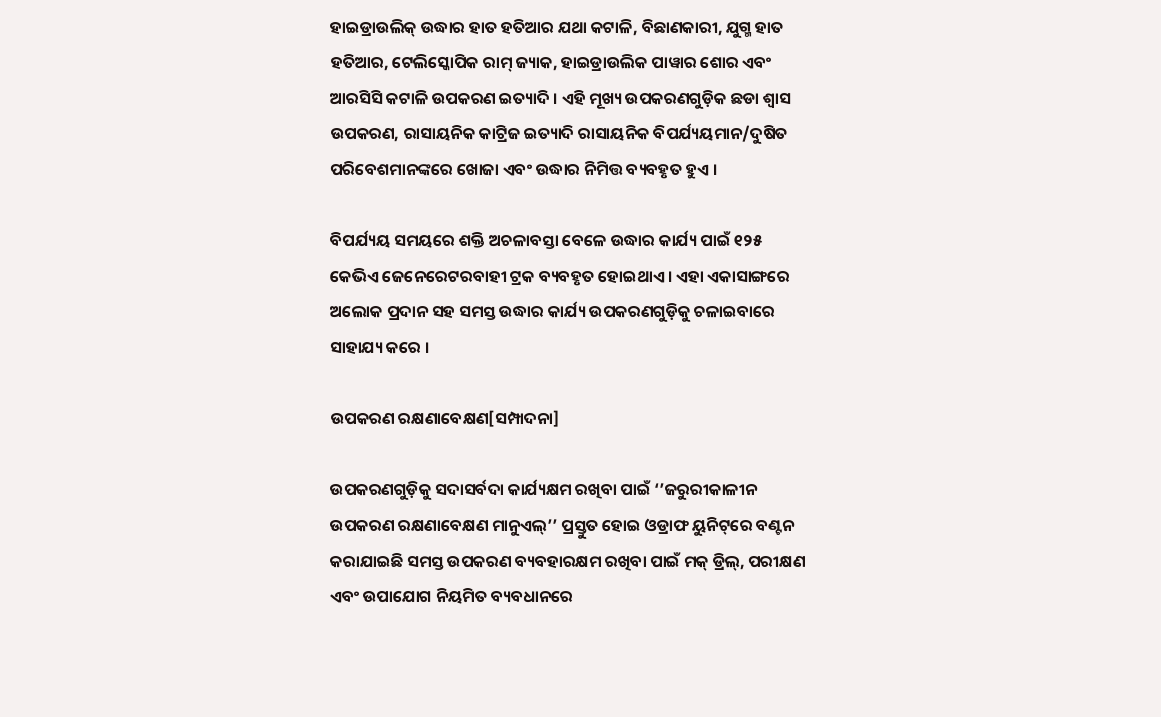ହାଇଡ୍ରାଉଲିକ୍ ଉଦ୍ଧାର ହାତ ହତିଆର ଯଥା କଟାଳି, ବିଛାଣକାରୀ, ଯୁଗ୍ମ ହାତ ହତିଆର, ଟେଲିସ୍କୋପିକ ରାମ୍ ଜ୍ୟାକ, ହାଇଡ୍ରାଉଲିକ ପାୱାର ଶୋର ଏବଂ ଆରସିସି କଟାଳି ଉପକରଣ ଇତ୍ୟାଦି । ଏହି ମୂଖ୍ୟ ଉପକରଣଗୁଡ଼ିକ ଛଡା ଶ୍ୱାସ ଉପକରଣ, ରାସାୟନିକ କାଟ୍ରିଜ ଇତ୍ୟାଦି ରାସାୟନିକ ବିପର୍ଯ୍ୟୟମାନ/ଦୁଷିତ ପରିବେଶମାନଙ୍କରେ ଖୋଜା ଏବଂ ଉଦ୍ଧାର ନିମିତ୍ତ ବ୍ୟବହୃତ ହୁଏ ।

ବିପର୍ଯ୍ୟୟ ସମୟରେ ଶକ୍ତି ଅଚଳାବସ୍ତା ବେଳେ ଉଦ୍ଧାର କାର୍ଯ୍ୟ ପାଇଁ ୧୨୫ କେଭିଏ ଜେନେରେଟରବାହୀ ଟ୍ରକ ବ୍ୟବହୃତ ହୋଇଥାଏ । ଏହା ଏକାସାଙ୍ଗରେ ଅଲୋକ ପ୍ରଦାନ ସହ ସମସ୍ତ ଉଦ୍ଧାର କାର୍ଯ୍ୟ ଉପକରଣଗୁଡ଼ିକୁ ଚଳାଇବାରେ ସାହାଯ୍ୟ କରେ ।

ଉପକରଣ ରକ୍ଷଣାବେକ୍ଷଣ[ସମ୍ପାଦନା]

ଉପକରଣଗୁଡ଼ିକୁ ସଦାସର୍ବଦା କାର୍ଯ୍ୟକ୍ଷମ ରଖିବା ପାଇଁ ‘’ଜରୁରୀକାଳୀନ ଉପକରଣ ରକ୍ଷଣାବେକ୍ଷଣ ମାନୁଏଲ୍’’ ପ୍ରସ୍ତୁତ ହୋଇ ଓଡ୍ରାଫ ୟୁନିଟ୍‌ରେ ବଣ୍ଟନ କରାଯାଇଛି ସମସ୍ତ ଉପକରଣ ବ୍ୟବହାରକ୍ଷମ ରଖିବା ପାଇଁ ମକ୍ ଡ୍ରିଲ୍, ପରୀକ୍ଷଣ ଏବଂ ଉପାଯୋଗ ନିୟମିତ ବ୍ୟବଧାନରେ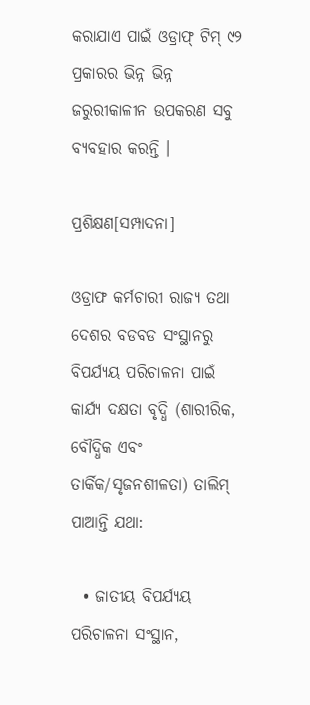କରାଯାଏ ପାଇଁ ଓଡ୍ରାଫ୍‌ ଟିମ୍ ୯୨ ପ୍ରକାରର ଭିନ୍ନ ଭିନ୍ନ ଜରୁରୀକାଳୀନ ଉପକରଣ ସବୁ ବ୍ୟବହାର କରନ୍ତି ।

ପ୍ରଶିକ୍ଷଣ[ସମ୍ପାଦନା]

ଓଡ୍ରାଫ କର୍ମଚାରୀ ରାଜ୍ୟ ତଥା ଦେଶର ବଡବଡ ସଂସ୍ଥାନରୁ ବିପର୍ଯ୍ୟୟ ପରିଚାଳନା ପାଇଁ କାର୍ଯ୍ୟ ଦକ୍ଷତା ବୃଦ୍ଧି (ଶାରୀରିକ, ବୌଦ୍ଧିକ ଏବଂ ତାର୍କିକ/ସୃଜନଶୀଳତା) ତାଲିମ୍ ପାଆନ୍ତି ଯଥା:

  • ଜାତୀୟ ବିପର୍ଯ୍ୟୟ ପରିଚାଳନା ସଂସ୍ଥାନ,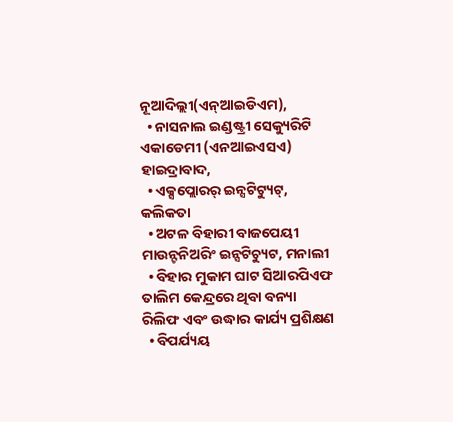ନୂଆଦିଲ୍ଲୀ(ଏନ୍ଆଇଡିଏମ),
  • ନାସନାଲ ଇଣ୍ଡଷ୍ଟ୍ରୀ ସେକ୍ୟୁରିଟି ଏକାଡେମୀ (ଏନଆଇଏସଏ) ହାଇଦ୍ରାବାଦ,
  • ଏକ୍ସପ୍ଲୋରର୍ ଇନ୍ସଟିଟ୍ୟୁଟ୍, କଲିକତା
  • ଅଟଳ ବିହାରୀ ବାଜପେୟୀ ମାଉନ୍ଟନିଅରିଂ ଇନ୍ସଟିଚ୍ୟୁଟ, ମନାଲୀ
  • ବିହାର ମୁକାମ ଘାଟ ସିଆରପିଏଫ ତାଲିମ କେନ୍ଦ୍ରରେ ଥିବା ବନ୍ୟା ରିଲିଫ ଏବଂ ଉଦ୍ଧାର କାର୍ଯ୍ୟ ପ୍ରଶିକ୍ଷଣ
  • ବିପର୍ଯ୍ୟୟ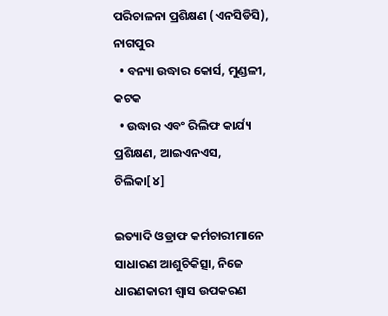ପରିଚାଳନା ପ୍ରଶିକ୍ଷଣ (ଏନସିଡିସି), ନାଗପୁର
  • ବନ୍ୟା ଉଦ୍ଧାର କୋର୍ସ, ମୁଣ୍ଡଳୀ, କଟକ
  • ଉଦ୍ଧାର ଏବଂ ରିଲିଫ କାର୍ଯ୍ୟ ପ୍ରଶିକ୍ଷଣ, ଆଇଏନଏସ, ଚିଲିକା[୪]

ଇତ୍ୟାଦି ଓଡ୍ରାଫ କର୍ମଚାରୀମାନେ ସାଧାରଣ ଆଶୁଚିକିତ୍ସା, ନିଜେ ଧାରଣକାରୀ ଶ୍ୱାସ ଉପକରଣ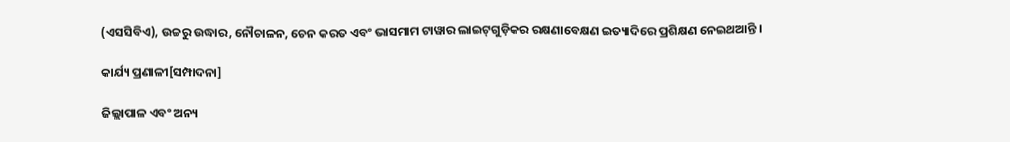(ଏସସିବିଏ), ଉଚ୍ଚରୁ ଉଦ୍ଧାର, ନୌଚାଳନ, ଚେନ କରତ ଏବଂ ଭାସମାମ ଟାୱାର ଲାଇଟ୍‌ଗୁଡ଼ିକର ରକ୍ଷଣାବେକ୍ଷଣ ଇତ୍ୟାଦିରେ ପ୍ରଶିକ୍ଷଣ ନେଇଥଆନ୍ତି ।

କାର୍ଯ୍ୟ ପ୍ରଣାଳୀ[ସମ୍ପାଦନା]

ଜିଲ୍ଲାପାଳ ଏବଂ ଅନ୍ୟ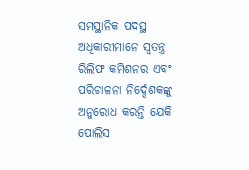ସମସ୍ଥାନିକ ପଦସ୍ଥ ଅଧିକାରୀମାନେ ସ୍ୱତନ୍ତ୍ର ରିଲିଫ କମିଶନର ଏବଂ ପରିଚାଳନା ନିର୍ଦ୍ଦେଶକଙ୍କୁ ଅନୁରୋଧ କରନ୍ତି ଯେକି ପୋଲିସ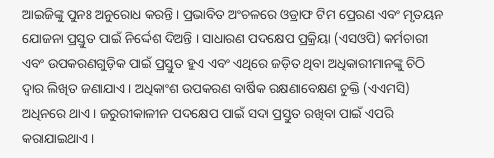ଆଇଜିଙ୍କୁ ପୁନଃ ଅନୁରୋଧ କରନ୍ତି । ପ୍ରଭାବିତ ଅଂଚଳରେ ଓଡ୍ରାଫ ଟିମ ପ୍ରେରଣ ଏବଂ ମୃତୟନ ଯୋଜନା ପ୍ରସ୍ତୁତ ପାଇଁ ନିର୍ଦ୍ଦେଶ ଦିଅନ୍ତି । ସାଧାରଣ ପଦକ୍ଷେପ ପ୍ରକ୍ରିୟା (ଏସଓପି) କର୍ମଚାରୀ ଏବଂ ଉପକରଣଗୁଡ଼ିକ ପାଇଁ ପ୍ରସ୍ତୁତ ହୁଏ ଏବଂ ଏଥିରେ ଜଡ଼ିତ ଥିବା ଅଧିକାରୀମାନଙ୍କୁ ଚିଠି ଦ୍ୱାର ଲିଖିତ ଜଣାଯାଏ । ଅଧିକାଂଶ ଉପକରଣ ବାର୍ଷିକ ରକ୍ଷଣାବେକ୍ଷଣ ଚୁକ୍ତି (ଏଏମସି) ଅଧିନରେ ଥାଏ । ଜରୁରୀକାଳୀନ ପଦକ୍ଷେପ ପାଇଁ ସଦା ପ୍ରସ୍ତୁତ ରଖିବା ପାଇଁ ଏପରି କରାଯାଇଥାଏ ।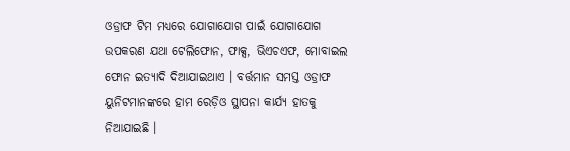ଓଡ୍ରାଫ ଟିମ ମଧ୍ୟରେ ଯୋଗାଯୋଗ ପାଇଁ ଯୋଗାଯୋଗ ଉପକରଣ ଯଥା ଟେଲିଫୋନ, ଫାକ୍ସ, ଭିଏଚଏଫ, ମୋବାଇଲ ଫୋନ ଇତ୍ୟାଦି ଦିଆଯାଇଥାଏ । ବର୍ତ୍ତମାନ ସମସ୍ତ ଓଡ୍ରାଫ ୟୁନିଟମାନଙ୍କରେ ହାମ ରେଡ଼ିଓ ସ୍ଥାପନା କାର୍ଯ୍ୟ ହାତକୁ ନିଆଯାଇଛି ।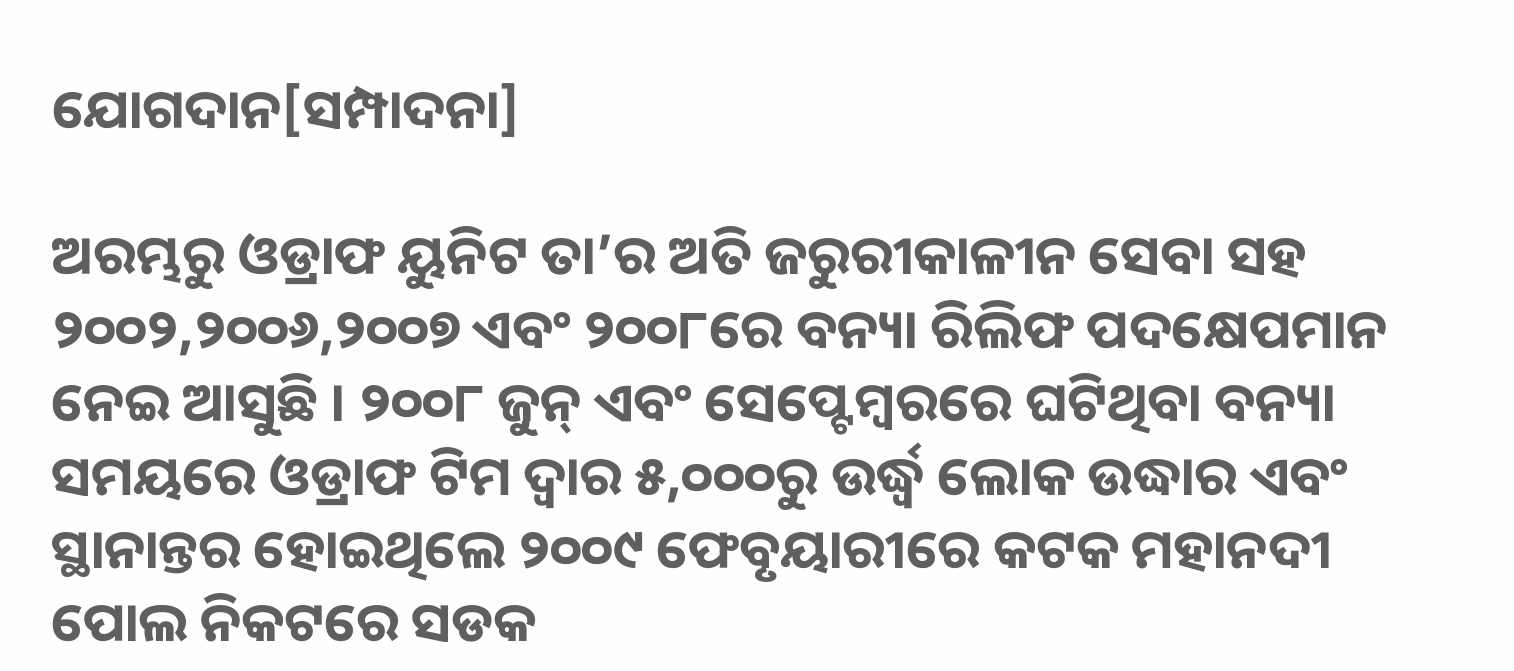ଯୋଗଦାନ[ସମ୍ପାଦନା]

ଅରମ୍ଭରୁ ଓଡ୍ରାଫ ୟୁନିଟ ତା’ର ଅତି ଜରୁରୀକାଳୀନ ସେବା ସହ ୨୦୦୨,୨୦୦୬,୨୦୦୭ ଏବଂ ୨୦୦୮ରେ ବନ୍ୟା ରିଲିଫ ପଦକ୍ଷେପମାନ ନେଇ ଆସୁଛି । ୨୦୦୮ ଜୁନ୍ ଏବଂ ସେପ୍ଟେମ୍ବରରେ ଘଟିଥିବା ବନ୍ୟା ସମୟରେ ଓଡ୍ରାଫ ଟିମ ଦ୍ୱାର ୫,୦୦୦ରୁ ଉର୍ଦ୍ଧ୍ୱ ଲୋକ ଉଦ୍ଧାର ଏବଂ ସ୍ଥାନାନ୍ତର ହୋଇଥିଲେ ୨୦୦୯ ଫେବୃୟାରୀରେ କଟକ ମହାନଦୀ ପୋଲ ନିକଟରେ ସଡକ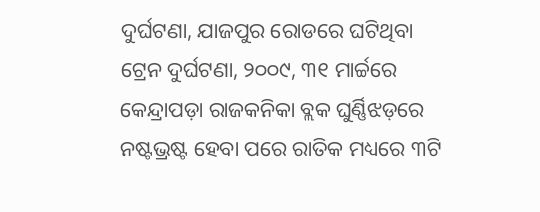ଦୁର୍ଘଟଣା, ଯାଜପୁର ରୋଡରେ ଘଟିଥିବା ଟ୍ରେନ ଦୁର୍ଘଟଣା, ୨୦୦୯, ୩୧ ମାର୍ଚ୍ଚରେ କେନ୍ଦ୍ରାପଡ଼ା ରାଜକନିକା ବ୍ଲକ ଘୁର୍ଣ୍ଣିଝଡ଼ରେ ନଷ୍ଟଭ୍ରଷ୍ଟ ହେବା ପରେ ରାତିକ ମଧ୍ୟରେ ୩ଟି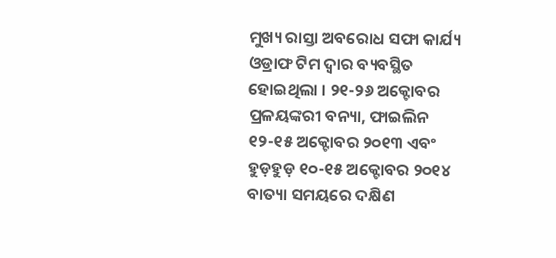ମୁଖ୍ୟ ରାସ୍ତା ଅବରୋଧ ସଫା କାର୍ଯ୍ୟ ଓଡ୍ରାଫ ଟିମ ଦ୍ୱାର ବ୍ୟବସ୍ଥିତ ହୋଇଥିଲା । ୨୧-୨୬ ଅକ୍ଟୋବର ପ୍ରଳୟଙ୍କରୀ ବନ୍ୟା, ଫାଇଲିନ ୧୨-୧୫ ଅକ୍ଟୋବର ୨୦୧୩ ଏବଂ ହୁଡ଼ହୁଡ଼ ୧୦-୧୫ ଅକ୍ଟୋବର ୨୦୧୪ ବାତ୍ୟା ସମୟରେ ଦକ୍ଷିଣ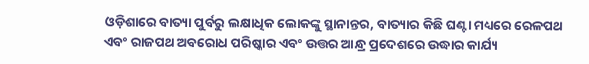ଓଡ଼ିଶାରେ ବାତ୍ୟା ପୁର୍ବରୁ ଲକ୍ଷାଧିକ ଲୋକଙ୍କୁ ସ୍ଥାନାନ୍ତର, ବାତ୍ୟାର କିଛି ଘଣ୍ଟା ମଧ୍ୟରେ ରେଳପଥ ଏବଂ ରାଜପଥ ଅବରୋଧ ପରିଷ୍କାର ଏବଂ ଉତ୍ତର ଆନ୍ଧ୍ର ପ୍ରଦେଶରେ ଉଦ୍ଧାର କାର୍ଯ୍ୟ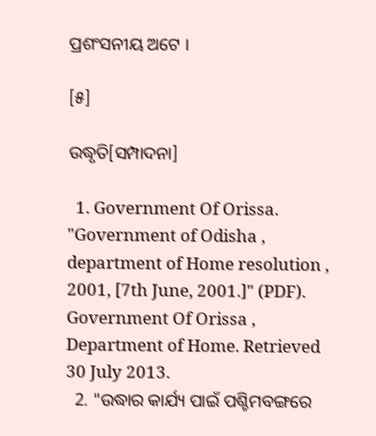ପ୍ରଶଂସନୀୟ ଅଟେ ।

[୫]

ଉଦ୍ଧୃତି[ସମ୍ପାଦନା]

  1. Government Of Orissa. "Government of Odisha , department of Home resolution , 2001, [7th June, 2001.]" (PDF). Government Of Orissa , Department of Home. Retrieved 30 July 2013.
  2. "ଉଦ୍ଧାର କାର୍ଯ୍ୟ ପାଇଁ ପଶ୍ଚିମବଙ୍ଗରେ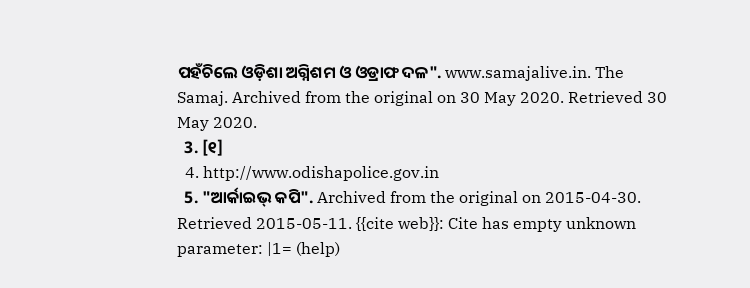ପହଁଚିଲେ ଓଡ଼ିଶା ଅଗ୍ନିଶମ ଓ ଓଡ୍ରାଫ ଦଳ". www.samajalive.in. The Samaj. Archived from the original on 30 May 2020. Retrieved 30 May 2020.
  3. [୧]
  4. http://www.odishapolice.gov.in
  5. "ଆର୍କାଇଭ୍ କପି". Archived from the original on 2015-04-30. Retrieved 2015-05-11. {{cite web}}: Cite has empty unknown parameter: |1= (help)